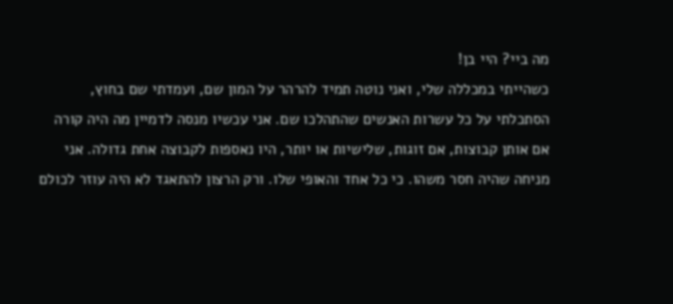מה ביי? היי בן!
כשהייתי במכללה שלי, ואני נוטה תמיד להרהר על המון שם, ועמדתי שם בחוץ, הסתכלתי על כל עשרות האנשים שהתהלכו שם. אני עכשיו מנסה לדמיין מה היה קורה אם אותן קבוצות, אם זוגות, שלישיות או יותר, היו נאספות לקבוצה אחת גדולה. אני מניחה שהיה חסר משהו. כי כל אחד והאופי שלו. ורק הרצון להתאגד לא היה עוזר לכולם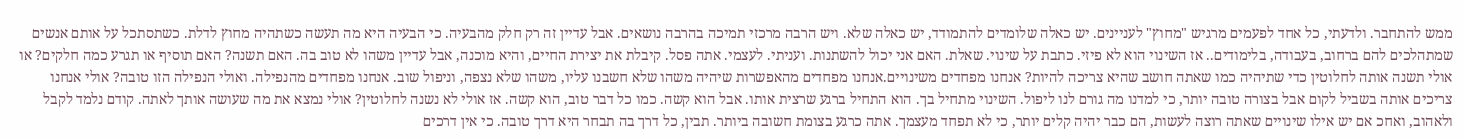ממש להתחבר. ולדעתי, כל אחד לפעמים מרגיש "מחוץ" לעניינים. יש כאלה שלומדים להתמודד, יש כאלה שלא. ויש הרבה מרכזי תמיכה בהרבה נושאים. אבל עדיין זה רק חלק מהבעיה. כי הבעיה היא מה תעשה כשתהיה מחוץ לדלת. כשתסתכל על אותם אנשים שמתהלכים להם ברחוב, בעבודה, בלימודים.. אז השינוי הוא לא פיזי. כתבת על שינוי. שאלת. האם אני יכול להשתנות. ועניתי. לעצמי. אתה פסל. קיבלת את יצירת החיים, והיא מוכנה, אבל עדיין משהו לא טוב בה. האם תשנה? האם תוסיף או תגרע כמה חלקים? או אולי תשנה אותה לחלוטין כדי שתיהיה כמו שאתה חושב שהיא צריכה להיות? אנחנו מפחדים משינויים.אנחנו מפחדים מהאפשרות שיהיה משהו שלא חשבנו עליו, משהו שלא נצפה, וניפול שוב. אנחנו מפחדים מהנפילה. ואולי הנפילה הזו טובה? אולי אנחנו צריכים אותה בשביל לקום אבל בצורה טובה יותר, כי למדנו מה גורם לנו ליפול. השינוי מתחיל בך. הוא התחיל ברגע שרצית אותו. אבל הוא קשה. כמו כל דבר טוב, הוא קשה. אז אולי לא נשנה לחלוטין? אולי נמצא את מה שעושה אותך לאתה. קודם נלמד לקבל ולאהוב, ואחכ אם יש אילו שינויים שאתה רוצה לעשות, הם כבר יהיה קלים יותר, כי לא תפחד מעצמך. אתה כרגע בצומת חשובה ביותר. תבין, כל דרך בה תבחר היא דרך טובה. כי אין דרכים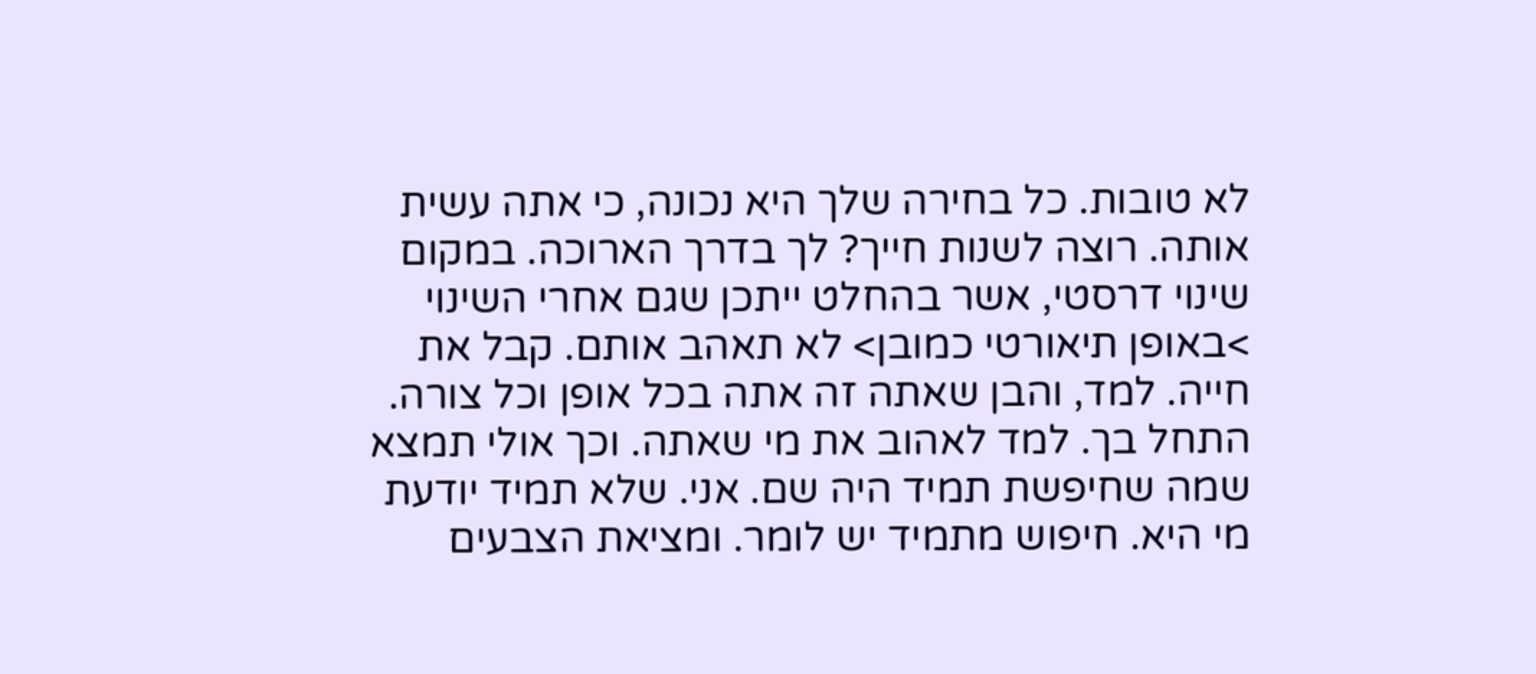לא טובות. כל בחירה שלך היא נכונה, כי אתה עשית אותה. רוצה לשנות חייך? לך בדרך הארוכה. במקום שינוי דרסטי, אשר בהחלט ייתכן שגם אחרי השינוי >באופן תיאורטי כמובן> לא תאהב אותם. קבל את חייה. למד, והבן שאתה זה אתה בכל אופן וכל צורה. התחל בך. למד לאהוב את מי שאתה. וכך אולי תמצא שמה שחיפשת תמיד היה שם. אני. שלא תמיד יודעת מי היא. חיפוש מתמיד יש לומר. ומציאת הצבעים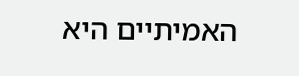האמיתיים היא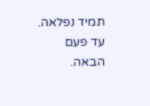תמיד נפלאה. עד פעם הבאה.